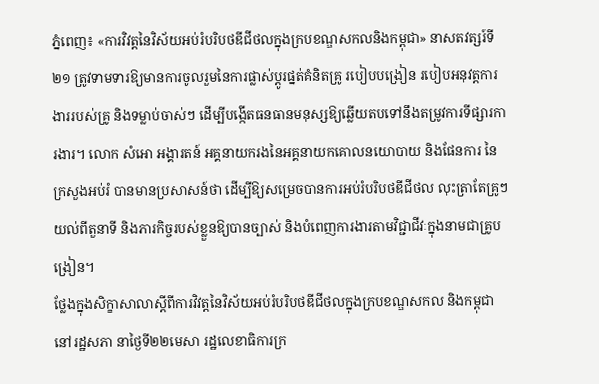ភ្នំពេញ៖ «ការវិវត្តនៃវិស័យអប់រំបរិបថឌីជីថលក្នុងក្របខណ្ឌសកលនិងកម្ពុជា» នាសតវត្សរ៍ទី២១ ត្រូវទាមទារឱ្យមានការចូលរួមនៃការផ្លាស់ប្តូរផ្នត់គំនិតគ្រូ របៀបបង្រៀន របៀបអនុវត្តការងាររបស់គ្រូ និងទម្លាប់ចាស់ៗ ដើម្បីបង្កើតធនធានមនុស្សឱ្យឆ្លើយតបទៅនឹងតម្រូវការទីផ្សារការងារ។ លោក សំអោ អង្គារតន៍ អគ្គនាយករងនៃអគ្គនាយកគោលនយោបាយ និងផែនការ នៃក្រសួងអប់រំ បានមានប្រសាសន៍ថា ដើម្បីឱ្យសម្រេចបានការអប់រំបរិបថឌីជីថល លុះត្រាតែគ្រូៗយល់ពីតួនាទី និងភារកិច្ចរបស់ខ្លួនឱ្យបានច្បាស់ និងបំពេញការងារតាមវិជ្ជាជីវៈក្នុងនាមជាគ្រូបង្រៀន។
ថ្លែងក្នុងសិក្ខាសាលាស្តីពីការវិវត្តនៃវិស័យអប់រំបរិបថឌីជីថលក្នុងក្របខណ្ឌសកល និងកម្ពុជានៅរដ្ឋសភា នាថ្ងៃទី២២មេសា រដ្ឋលេខាធិការក្រ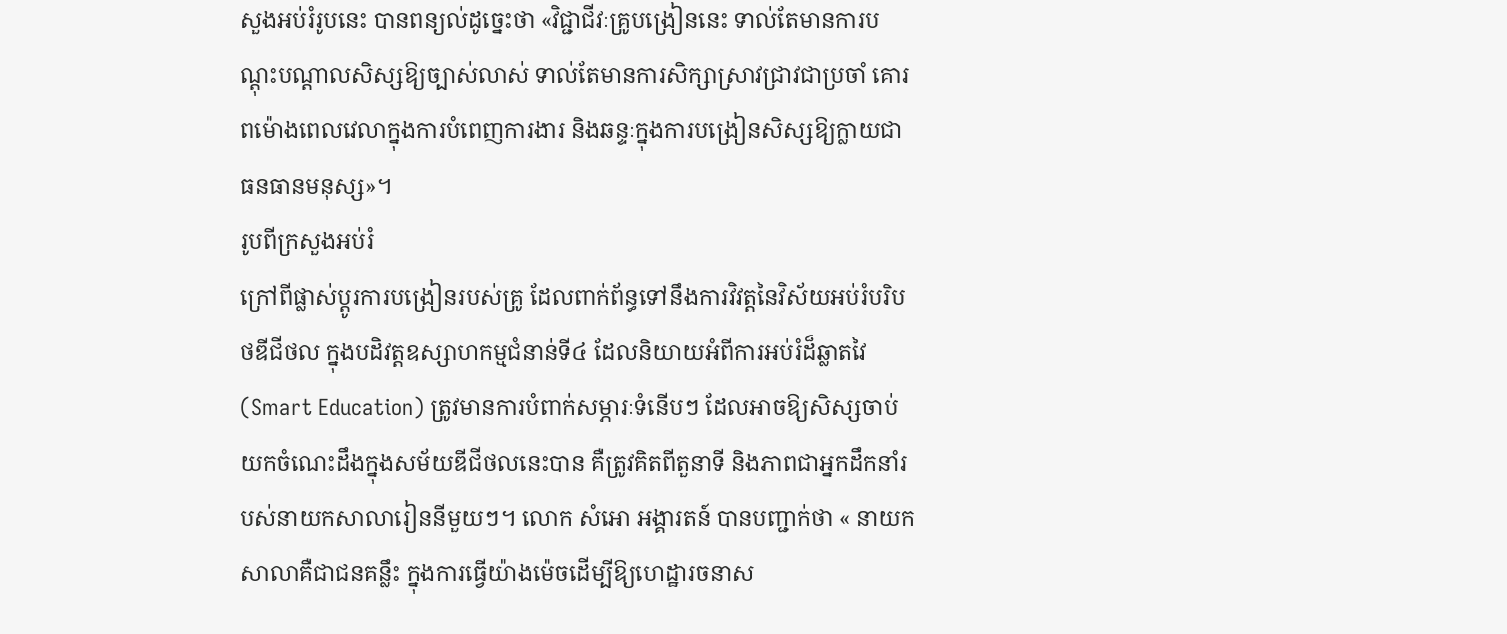សួងអប់រំរូបនេះ បានពន្យល់ដូច្នេះថា «វិជ្ជាជីវៈគ្រូបង្រៀននេះ ទាល់តែមានការបណ្តុះបណ្តាលសិស្សឱ្យច្បាស់លាស់ ទាល់តែមានការសិក្សាស្រាវជ្រាវជាប្រចាំ គោរពម៉ោងពេលវេលាក្នុងការបំពេញការងារ និងឆន្ទៈក្នុងការបង្រៀនសិស្សឱ្យក្លាយជាធនធានមនុស្ស»។
រូបពីក្រសួងអប់រំ
ក្រៅពីផ្លាស់ប្តូរការបង្រៀនរបស់គ្រូ ដែលពាក់ព័ន្ធទៅនឹងការវិវត្តនៃវិស័យអប់រំបរិបថឌីជីថល ក្នុងបដិវត្តឧស្សាហកម្មជំនាន់ទី៤ ដែលនិយាយអំពីការអប់រំដ៏ឆ្លាតវៃ (Smart Education) ត្រូវមានការបំពាក់សម្ភារៈទំនើបៗ ដែលអាចឱ្យសិស្សចាប់យកចំណេះដឹងក្នុងសម័យឌីជីថលនេះបាន គឺត្រូវគិតពីតួនាទី និងភាពជាអ្នកដឹកនាំរបស់នាយកសាលារៀននីមួយៗ។ លោក សំអោ អង្គារតន៍ បានបញ្ជាក់ថា « នាយកសាលាគឺជាជនគន្លឹះ ក្នុងការធ្វើយ៉ាងម៉េចដើម្បីឱ្យហេដ្ឋារចនាស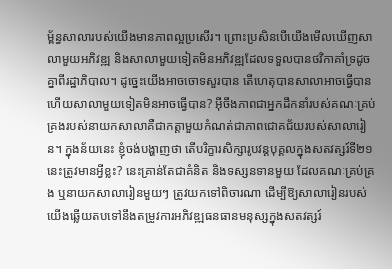ម្ព័ន្ធសាលារបស់យើងមានភាពល្អប្រសើរ។ ព្រោះប្រសិនបើយើងមើលឃើញសាលាមួយអភិវឌ្ឍ និងសាលាមួយទៀតមិនអភិវឌ្ឍដែលទទួលបានថវិកាគាំទ្រដូចគ្នាពីរដ្ឋាភិបាល។ ដូច្នេះយើងអាចចោទសួរបាន តើហេតុបានសាលាអាចធ្វើបាន ហើយសាលាមួយទៀតមិនអាចធ្វើបាន? អ៊ីចឹងភាពជាអ្នកដឹកនាំរបស់គណៈគ្រប់គ្រងរបស់នាយកសាលាគឺជាកត្តាមួយកំណត់ជាភាពជោគជ័យរបស់សាលារៀន។ ក្នុងន័យនេះ ខ្ញុំចង់បង្ហាញថា តើបរិក្ខារសិក្សារូបវន្តបុគ្គលក្នុងសតវត្សរ៍ទី២១នេះត្រូវមានអ្វីខ្លះ? នេះគ្រាន់តែជាគំនិត និងទស្សនទានមួយ ដែលគណៈគ្រប់គ្រង ឬនាយកសាលារៀនមួយៗ ត្រូវយកទៅពិចារណា ដើម្បីឱ្យសាលារៀនរបស់យើងឆ្លើយតបទៅនឹងតម្រូវការអភិវឌ្ឍធនធានមនុស្សក្នុងសតវត្សរ៍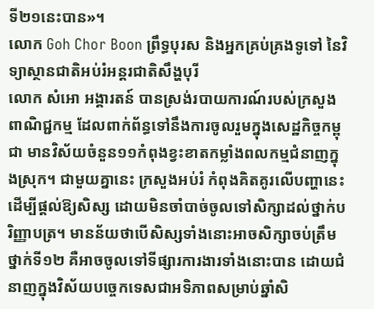ទី២១នេះបាន»។
លោក Goh Chor Boon ព្រឹទ្ធបុរស និងអ្នកគ្រប់គ្រងទូទៅ នៃវិទ្យាស្ថានជាតិអប់រំអន្តរជាតិសឹង្ហបុរី
លោក សំអោ អង្គារតន៍ បានស្រង់របាយការណ៍របស់ក្រសួងពាណិជ្ជកម្ម ដែលពាក់ព័ន្ធទៅនឹងការចូលរួមក្នុងសេដ្ឋកិច្ចកម្ពុជា មានវិស័យចំនួន១១កំពុងខ្វះខាតកម្លាំងពលកម្មជំនាញក្នុងស្រុក។ ជាមួយគ្នានេះ ក្រសួងអប់រំ កំពុងគិតគូរលើបញ្ហានេះ ដើម្បីផ្តល់ឱ្យសិស្ស ដោយមិនចាំបាច់ចូលទៅសិក្សាដល់ថ្នាក់បរិញ្ញាបត្រ។ មានន័យថាបើសិស្សទាំងនោះអាចសិក្សាចប់ត្រឹមថ្នាក់ទី១២ គឺអាចចូលទៅទីផ្សារការងារទាំងនោះបាន ដោយជំនាញក្នុងវិស័យបច្ចេកទេសជាអទិភាពសម្រាប់ឆ្នាំសិ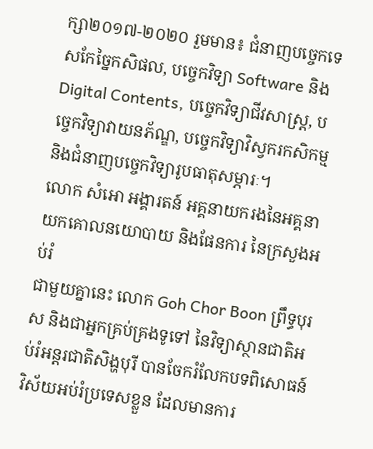ក្សា២០១៧-២០២០ រួមមាន៖ ជំនាញបច្ចេកទេសកែច្នៃកសិផល, បច្ចេកវិទ្យា Software និង Digital Contents, បច្ចេកវិទ្យាជីវសាស្ត្រ, បច្ចេកវិទ្យាវាយនភ័ណ្ឌ, បច្ចេកវិទ្យាវិស្វករកសិកម្ម និងជំនាញបច្ចេកវិទ្យារូបធាតុសម្ភារៈ។
លោក សំអោ អង្គារតន៍ អគ្គនាយករងនៃអគ្គនាយកគោលនយោបាយ និងផែនការ នៃក្រសួងអប់រំ
ជាមួយគ្នានេះ លោក Goh Chor Boon ព្រឹទ្ធបុរស និងជាអ្នកគ្រប់គ្រងទូទៅ នៃវិទ្យាស្ថានជាតិអប់រំអន្តរជាតិសិង្ហបុរី បានចែករំលែកបទពិសោធន៍វិស័យអប់រំប្រទេសខ្លួន ដែលមានការ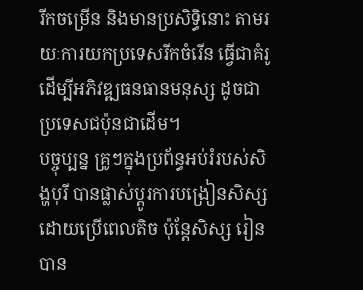រីកចម្រើន និងមានប្រសិទ្ធិនោះ តាមរយៈការយកប្រទេសរីកចំរើន ធ្វើជាគំរូ ដើម្បីអភិវឌ្ឍធនធានមនុស្ស ដូចជាប្រទេសជប៉ុនជាដើម។
បច្ចុប្បន្ន គ្រូៗក្នុងប្រព័ន្ធអប់រំរបស់សិង្ហបុរី បានផ្លាស់ប្តូរការបង្រៀនសិស្ស ដោយប្រើពេលតិច ប៉ុន្តែសិស្ស រៀនបាន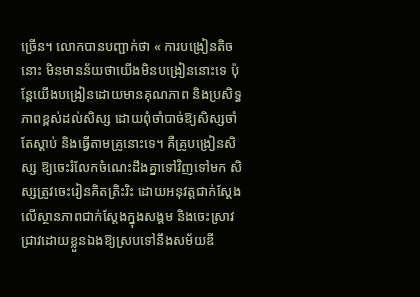ច្រើន។ លោកបានបញ្ជាក់ថា « ការបង្រៀនតិចនោះ មិនមានន័យថាយើងមិនបង្រៀននោះទេ ប៉ុន្តែយើងបង្រៀនដោយមានគុណភាព និងប្រសិទ្ធភាពខ្ពស់ដល់សិស្ស ដោយពុំចាំបាច់ឱ្យសិស្សចាំតែស្តាប់ និងធ្វើតាមគ្រូនោះទេ។ គឺគ្រូបង្រៀនសិស្ស ឱ្យចេះរំលែកចំណេះដឹងគ្នាទៅវិញទៅមក សិស្សត្រូវចេះរៀនគិតត្រិះរិះ ដោយអនុវត្តជាក់ស្តែងលើស្ថានភាពជាក់ស្តែងក្នុងសង្គម និងចេះស្រាវជ្រាវដោយខ្លួនឯងឱ្យស្របទៅនឹងសម័យឌី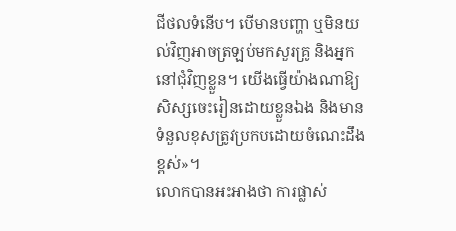ជីថលទំនើប។ បើមានបញ្ហា ឬមិនយល់វិញអាចត្រឡប់មកសួរគ្រូ និងអ្នកនៅជុំវិញខ្លួន។ យើងធ្វើយ៉ាងណាឱ្យសិស្សចេះរៀនដោយខ្លួនឯង និងមានទំនួលខុសត្រូវប្រកបដោយចំណេះដឹងខ្ពស់»។
លោកបានអះអាងថា ការផ្លាស់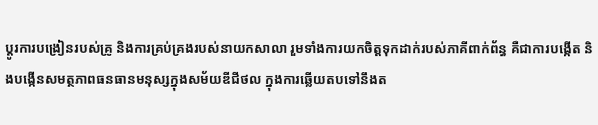ប្តូរការបង្រៀនរបស់គ្រូ និងការគ្រប់គ្រងរបស់នាយកសាលា រួមទាំងការយកចិត្តទុកដាក់របស់ភាគីពាក់ព័ន្ធ គឺជាការបង្កើត និងបង្កើនសមត្ថភាពធនធានមនុស្សក្នុងសម័យឌីជីថល ក្នុងការឆ្លើយតបទៅនឹងត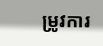ម្រូវការ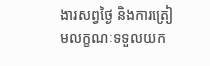ងារសព្វថៃ្ង និងការត្រៀមលក្ខណៈទទួលយក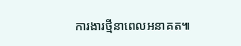ការងារថ្មីនាពេលអនាគត៕